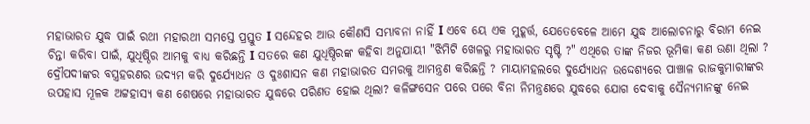ମହାଭାରତ ଯୁଦ୍ଧ ପାଇଁ ରଥୀ ମହାରଥୀ ସମସ୍ତେ ପ୍ରସ୍ତୁତ Ι ସନ୍ଦେହର ଆଉ କୌଣସି ସମ୍ଭାବନା ନାହିଁ Ι ଏବେ ୟେ ଏକ ମୁହୂର୍ତ୍ତ, ଯେତେବେଳେ ଆମେ ଯୁଦ୍ଧ ଆଲୋଚନାରୁ ବିରାମ ନେଇ ଚିନ୍ତା କରିବା ପାଇଁ, ଯୁଧିଷ୍ଠିର ଆମକୁ ବାଧ୍ୟ କରିଛନ୍ତି Ι ସତରେ କଣ ଯୁଧିଷ୍ଠିରଙ୍କ କହିବା ଅନୁଯାୟୀ "ଝିମିଟି ଖେଳରୁ ମହାଭାରତ ସୃଷ୍ଟି ?" ଏଥିରେ ତାଙ୍କ ନିଜର ଭୂମିକା କଣ ଉଣା ଥିଲା ? ଦ୍ରୌପଦୀଙ୍କର ବସ୍ତ୍ରହରଣର ଉଦ୍ୟମ କରି ଦୁର୍ଯ୍ୟୋଧନ ଓ ଦୁଃଶାସନ କଣ ମହାଭାରତ ସମରକୁ ଆମନ୍ତ୍ରଣ କରିଛନ୍ତି ? ମାୟାମହଲରେ ଦୁର୍ଯ୍ୟୋଧନ ଉଦ୍ଦେଶ୍ୟରେ ପାଞ୍ଚାଳ ରାଜକୁମାରୀଙ୍କର ଉପହାସ ମୂଳକ ଅଟ୍ଟହାସ୍ୟ କଣ ଶେଷରେ ମହାଭାରତ ଯୁଦ୍ଧରେ ପରିଣତ ହୋଇ ଥିଲା? କଳିଙ୍ଗସେନ ପରେ ପରେ ବିନା ନିମନ୍ତ୍ରଣରେ ଯୁଦ୍ଧରେ ଯୋଗ ଦେବାକୁ ସୈନ୍ୟମାନଙ୍କୁ ନେଇ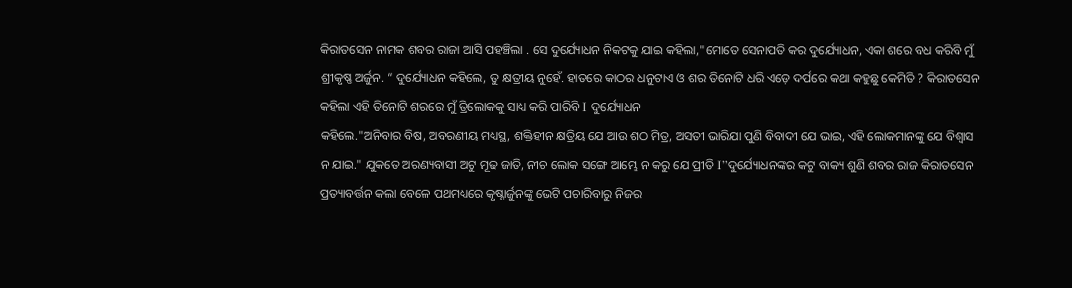କିରାତସେନ ନାମକ ଶବର ରାଜା ଆସି ପହଞ୍ଚିଲା . ସେ ଦୁର୍ଯ୍ୟୋଧନ ନିକଟକୁ ଯାଇ କହିଲା,"ମୋତେ ସେନାପତି କର ଦୁର୍ଯ୍ୟୋଧନ, ଏକା ଶରେ ବଧ କରିବି ମୁଁ ଶ୍ରୀକୃଷ୍ଣ ଅର୍ଜୁନ. “ ଦୁର୍ଯ୍ୟୋଧନ କହିଲେ, ତୁ କ୍ଷତ୍ରୀୟ ନୁହେଁ. ହାତରେ କାଠର ଧନୁଟାଏ ଓ ଶର ତିନୋଟି ଧରି ଏଡ଼େ ଦର୍ପରେ କଥା କହୁଛୁ କେମିତି ? କିରାତସେନ କହିଲା ଏହି ତିନୋଟି ଶରରେ ମୁଁ ତ୍ରିଲୋକକୁ ସାଧ୍ୟ କରି ପାରିବି Ι ଦୁର୍ଯ୍ୟୋଧନ
କହିଲେ."ଅନିବାର ବିଷ, ଅବରଣୀୟ ମଧ୍ୟସ୍ଥ, ଶକ୍ତିହୀନ କ୍ଷତ୍ରିୟ ଯେ ଆଉ ଶଠ ମିତ୍ର, ଅସତୀ ଭାରିଯା ପୁଣି ବିବାଦୀ ଯେ ଭାଇ, ଏହି ଲୋକମାନଙ୍କୁ ଯେ ବିଶ୍ୱାସ ନ ଯାଇ." ଯୁକତେ ଅରଣ୍ୟବାସୀ ଅଟୁ ମୂଢ ଜାତି, ନୀଚ ଲୋକ ସଙ୍ଗେ ଆମ୍ଭେ ନ କରୁ ଯେ ପ୍ରୀତି Ι”ଦୁର୍ଯ୍ୟୋଧନଙ୍କର କଟୁ ବାକ୍ୟ ଶୁଣି ଶବର ରାଜ କିରାତସେନ ପ୍ରତ୍ୟାବର୍ତ୍ତନ କଲା ବେଳେ ପଥମଧ୍ୟରେ କୃଷ୍ନାର୍ଜୁନଙ୍କୁ ଭେଟି ପଚାରିବାରୁ ନିଜର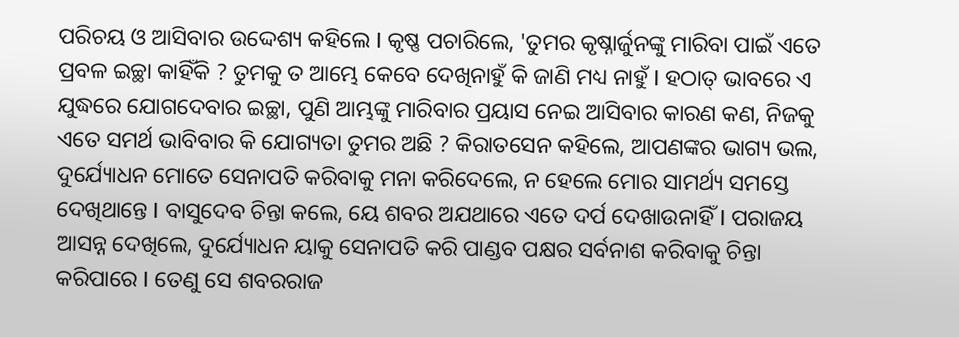ପରିଚୟ ଓ ଆସିବାର ଉଦ୍ଦେଶ୍ୟ କହିଲେ Ι କୃଷ୍ଣ ପଚାରିଲେ, 'ତୁମର କୃଷ୍ନାର୍ଜୁନଙ୍କୁ ମାରିବା ପାଇଁ ଏତେ ପ୍ରବଳ ଇଚ୍ଛା କାହିଁକି ? ତୁମକୁ ତ ଆମ୍ଭେ କେବେ ଦେଖିନାହୁଁ କି ଜାଣି ମଧ୍ୟ ନାହୁଁ Ι ହଠାତ୍ ଭାବରେ ଏ ଯୁଦ୍ଧରେ ଯୋଗଦେବାର ଇଚ୍ଛା, ପୁଣି ଆମ୍ଭଙ୍କୁ ମାରିବାର ପ୍ରୟାସ ନେଇ ଆସିବାର କାରଣ କଣ, ନିଜକୁ ଏତେ ସମର୍ଥ ଭାବିବାର କି ଯୋଗ୍ୟତା ତୁମର ଅଛି ? କିରାତସେନ କହିଲେ, ଆପଣଙ୍କର ଭାଗ୍ୟ ଭଲ, ଦୁର୍ଯ୍ୟୋଧନ ମୋତେ ସେନାପତି କରିବାକୁ ମନା କରିଦେଲେ, ନ ହେଲେ ମୋର ସାମର୍ଥ୍ୟ ସମସ୍ତେ ଦେଖିଥାନ୍ତେ Ι ବାସୁଦେବ ଚିନ୍ତା କଲେ, ୟେ ଶବର ଅଯଥାରେ ଏତେ ଦର୍ପ ଦେଖାଉନାହିଁ Ι ପରାଜୟ ଆସନ୍ନ ଦେଖିଲେ, ଦୁର୍ଯ୍ୟୋଧନ ୟାକୁ ସେନାପତି କରି ପାଣ୍ଡବ ପକ୍ଷର ସର୍ବନାଶ କରିବାକୁ ଚିନ୍ତା କରିପାରେ Ι ତେଣୁ ସେ ଶବରରାଜ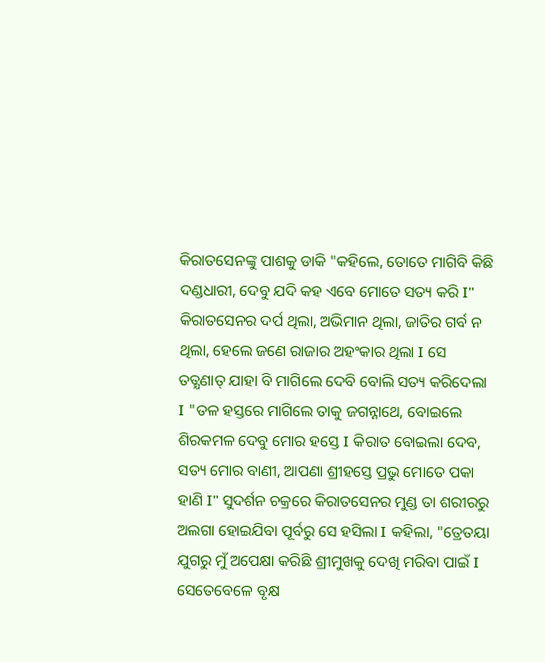କିରାତସେନଙ୍କୁ ପାଶକୁ ଡାକି "କହିଲେ, ତୋତେ ମାଗିବି କିଛି ଦଣ୍ଡଧାରୀ, ଦେବୁ ଯଦି କହ ଏବେ ମୋତେ ସତ୍ୟ କରି Ι" କିରାତସେନର ଦର୍ପ ଥିଲା, ଅଭିମାନ ଥିଲା, ଜାତିର ଗର୍ବ ନ ଥିଲା, ହେଲେ ଜଣେ ରାଜାର ଅହଂକାର ଥିଲା Ι ସେ ତତ୍କ୍ଷଣାତ୍ ଯାହା ବି ମାଗିଲେ ଦେବି ବୋଲି ସତ୍ୟ କରିଦେଲା Ι "ତଳ ହସ୍ତରେ ମାଗିଲେ ତାକୁ ଜଗନ୍ନାଥେ, ବୋଇଲେ ଶିରକମଳ ଦେବୁ ମୋର ହସ୍ତେ Ι କିରାତ ବୋଇଲା ଦେବ, ସତ୍ୟ ମୋର ବାଣୀ, ଆପଣା ଶ୍ରୀହସ୍ତେ ପ୍ରଭୁ ମୋତେ ପକା ହାଣି Ι" ସୁଦର୍ଶନ ଚକ୍ରରେ କିରାତସେନର ମୁଣ୍ଡ ତା ଶରୀରରୁ ଅଲଗା ହୋଇଯିବା ପୂର୍ବରୁ ସେ ହସିଲା Ι କହିଲା, "ତ୍ରେତୟା ଯୁଗରୁ ମୁଁ ଅପେକ୍ଷା କରିଛି ଶ୍ରୀମୁଖକୁ ଦେଖି ମରିବା ପାଇଁ Ι ସେତେବେଳେ ବୃକ୍ଷ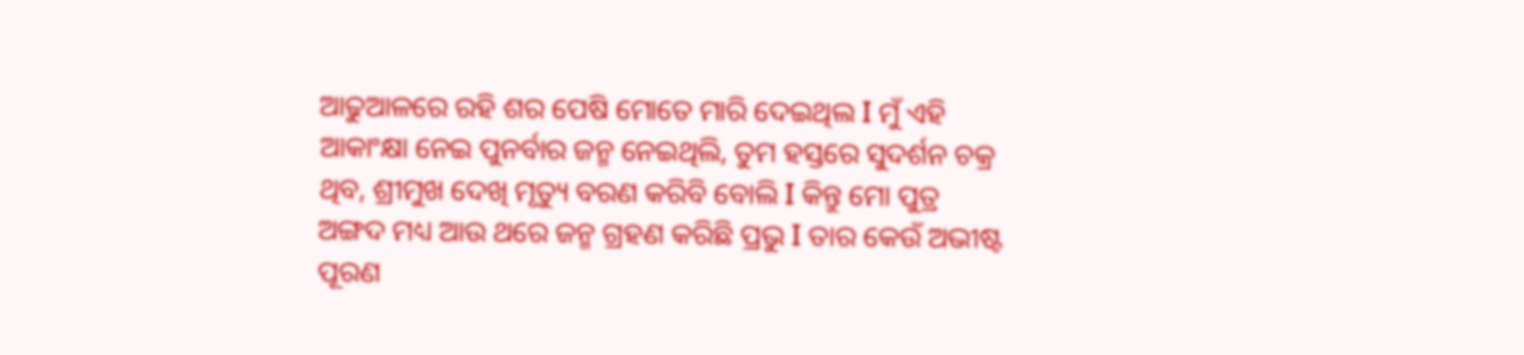ଆଢୁଆଳରେ ରହି ଶର ପେଷି ମୋତେ ମାରି ଦେଇଥିଲ Ι ମୁଁ ଏହି ଆକାଂକ୍ଷା ନେଇ ପୁନର୍ବାର ଜନ୍ମ ନେଇଥିଲି, ତୁମ ହସ୍ତରେ ସୁଦର୍ଶନ ଚକ୍ର ଥିବ, ଶ୍ରୀମୁଖ ଦେଖି ମୃତ୍ୟୁ ବରଣ କରିବି ବୋଲି Ι କିନ୍ତୁ ମୋ ପୁତ୍ର ଅଙ୍ଗଦ ମଧ୍ୟ ଆଉ ଥରେ ଜନ୍ମ ଗ୍ରହଣ କରିଛି ପ୍ରଭୁ Ι ତାର କେଉଁ ଅଭୀଷ୍ଟ ପୂରଣ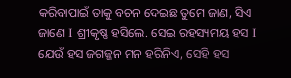କରିବାପାଇଁ ତାକୁ ବଚନ ଦେଇଛ ତୁମେ ଜାଣ, ସିଏ ଜାଣେ Ι ଶ୍ରୀକୃଷ୍ଣ ହସିଲେ. ସେଇ ରହସ୍ୟମୟ ହସ Ι ଯେଉଁ ହସ ଜଗଜ୍ଜନ ମନ ହରିନିଏ, ସେହି ହସ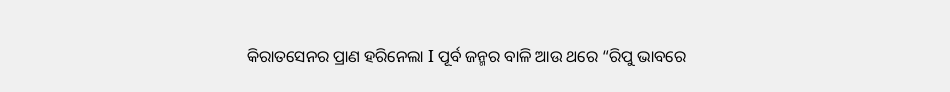କିରାତସେନର ପ୍ରାଣ ହରିନେଲା Ι ପୂର୍ବ ଜନ୍ମର ବାଳି ଆଉ ଥରେ “ରିପୁ ଭାବରେ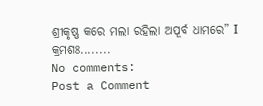ଶ୍ରୀକୃଷ୍ଣ କରେ ମଲା ରହିଲା ଅପୂର୍ବ ଧାମରେ” Ι
କ୍ରମଶଃ........
No comments:
Post a Comment